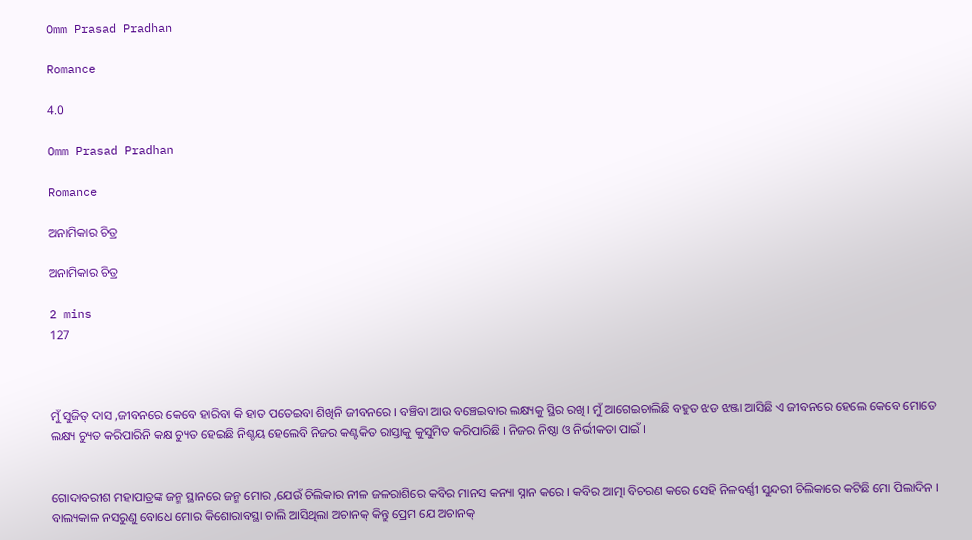Omm Prasad Pradhan

Romance

4.0

Omm Prasad Pradhan

Romance

ଅନାମିକାର ଚିତ୍ର

ଅନାମିକାର ଚିତ୍ର

2 mins
127



ମୁଁ ସୁଜିତ୍ ଦାସ ,ଜୀବନରେ କେବେ ହାରିବା କି ହାତ ପତେଇବା ଶିଖିନି ଜୀବନରେ । ବଞ୍ଚିବା ଆଉ ବଞ୍ଚେଇବାର ଲକ୍ଷ୍ୟକୁ ସ୍ଥିର ରଖି। ମୁଁ ଆଗେଇଚାଲିଛି ବହୁତ ଝଡ ଝଞ୍ଜା ଆସିଛି ଏ ଜୀବନରେ ହେଲେ କେବେ ମୋତେ ଲକ୍ଷ୍ୟ ଚ୍ୟୁତ କରିପାରିନି କକ୍ଷ ଚ୍ୟୁତ ହେଇଛି ନିଶ୍ଚୟ ହେଲେବି ନିଜର କଣ୍ଟକିତ ରାସ୍ତାକୁ କୁସୁମିତ କରିପାରିଛି । ନିଜର ନିଷ୍ଠା ଓ ନିର୍ଭୀକତା ପାଇଁ ।


ଗୋଦାବରୀଶ ମହାପାତ୍ରଙ୍କ ଜନ୍ମ ସ୍ଥାନରେ ଜନ୍ମ ମୋର ,ଯେଉଁ ଚିଲିକାର ନୀଳ ଜଳରାଶିରେ କବିର ମାନସ କନ୍ୟା ସ୍ନାନ କରେ । କବିର ଆତ୍ମା ବିଚରଣ କରେ ସେହି ନିଳବର୍ଣ୍ଣୀ ସୁନ୍ଦରୀ ଚିଲିକାରେ କଟିଛି ମୋ ପିଲାଦିନ । ବାଲ୍ୟକାଳ ନସରୁଣୁ ବୋଧେ ମୋର କିଶୋରାବସ୍ଥା ଚାଲି ଆସିଥିଲା ଅଚାନକ୍ କିନ୍ତୁ ପ୍ରେମ ଯେ ଅଚାନକ୍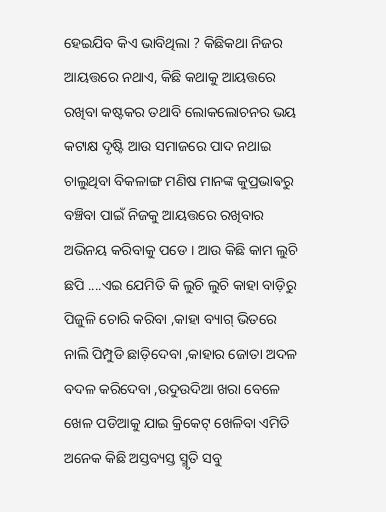ହେଇଯିବ କିଏ ଭାବିଥିଲା ? କିଛିକଥା ନିଜର ଆୟତ୍ତରେ ନଥାଏ, କିଛି କଥାକୁ ଆୟତ୍ତରେ ରଖିବା କଷ୍ଟକର ତଥାବି ଲୋକଲୋଚନର ଭୟ କଟାକ୍ଷ ଦୃଷ୍ଟି ଆଉ ସମାଜରେ ପାଦ ନଥାଇ ଚାଲୁଥିବା ବିକଳାଙ୍ଗ ମଣିଷ ମାନଙ୍କ କୁପ୍ରଭାଵରୁ ବଞ୍ଚିବା ପାଇଁ ନିଜକୁ ଆୟତ୍ତରେ ରଖିବାର ଅଭିନୟ କରିବାକୁ ପଡେ । ଆଉ କିଛି କାମ ଲୁଚି ଛପି ....ଏଇ ଯେମିତି କି ଲୁଚି ଲୁଚି କାହା ବାଡ଼ିରୁ ପିଜୁଳି ଚୋରି କରିବା ,କାହା ବ୍ୟାଗ୍ ଭିତରେ ନାଲି ପିମ୍ପୁଡି ଛାଡ଼ିଦେବା ,କାହାର ଜୋତା ଅଦଳ ବଦଳ କରିଦେବା ,ଉଦୁଉଦିଆ ଖରା ବେଳେ ଖେଳ ପଡିଆକୁ ଯାଇ କ୍ରିକେଟ୍ ଖେଳିବା ଏମିତି ଅନେକ କିଛି ଅସ୍ତବ୍ୟସ୍ତ ସ୍ମୃତି ସବୁ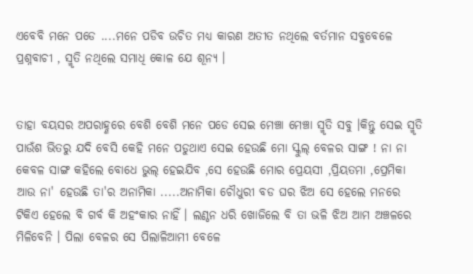ଏବେବି ମନେ ପଡେ ....ମନେ ପଡିବ ଉଚିତ ମଧ୍ୟ କାରଣ ଅତୀତ ନଥିଲେ ବର୍ତମାନ ସବୁବେଳେ ପ୍ରଶ୍ନବାଚୀ , ସ୍ମୃତି ନଥିଲେ ସମାଧି କୋଳ ଯେ ଶୂନ୍ୟ ।


ତାହା ବୟସର ଅପରାହ୍ଣରେ ବେଶି ବେଶି ମନେ ପଡେ ସେଇ ମେଞ୍ଚା ମେଞ୍ଚା ସ୍ମୃତି ସବୁ ।କିନ୍ତୁ ସେଇ ସ୍ମୃତି ପାଉଁଶ ଭିତରୁ ଯଦି ବେସି କେହି ମନେ ପଡୁଥାଏ ସେଇ ହେଉଛି ମୋ ସ୍କୁଲ୍ ବେଳର ସାଙ୍ଗ ! ନା ନା କେବଳ ସାଙ୍ଗ କହିଲେ ବୋଧେ ଭୁଲ୍ ହେଇଯିବ ,ସେ ହେଉଛି ମୋର ପ୍ରେୟସୀ ,ପ୍ରିୟତମା ,ପ୍ରେମିକା ଆଉ ନା' ହେଉଛି ତା'ର ଅନାମିକା .....ଅନାମିକା ଚୌଧୁରୀ ବଡ ଘର ଝିଅ ସେ ହେଲେ ମନରେ ଟିକିଏ ହେଲେ ବି ଗର୍ବ କି ଅହଂକାର ନାହିଁ । ଲଣ୍ଠନ ଧରି ଖୋଜିଲେ ବି ତା ଭଳି ଝିଅ ଆମ ଅଞ୍ଚଳରେ ମିଳିବେନି । ପିଲା ବେଳର ସେ ପିଲାଳିଆମୀ ବେଳେ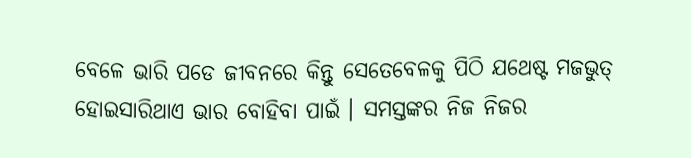ବେଳେ ଭାରି ପଡେ ଜୀବନରେ କିନ୍ତୁ ସେତେବେଳକୁ ପିଠି ଯଥେଷ୍ଟ ମଜଭୁତ୍ ହୋଇସାରିଥାଏ ଭାର ବୋହିବା ପାଇଁ । ସମସ୍ତଙ୍କର ନିଜ ନିଜର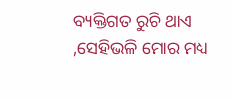ବ୍ୟକ୍ତିଗତ ରୁଚି ଥାଏ ,ସେହିଭଳି ମୋର ମଧ୍ୟ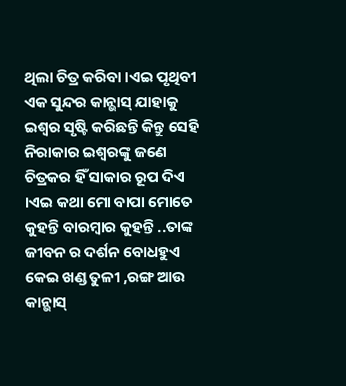ଥିଲା ଚିତ୍ର କରିବା ।ଏଇ ପୃଥିବୀ ଏକ ସୁନ୍ଦର କାନ୍ଭାସ୍ ଯାହାକୁ ଇଶ୍ବର ସୃଷ୍ଟି କରିଛନ୍ତି କିନ୍ତୁ ସେହି ନିରାକାର ଇଶ୍ବରଙ୍କୁ ଜଣେ ଚିତ୍ରକର ହିଁ ସାକାର ରୂପ ଦିଏ ।ଏଇ କଥା ମୋ ବାପା ମୋତେ କୁହନ୍ତି ବାରମ୍ବାର କୁହନ୍ତି ..ତାଙ୍କ ଜୀବନ ର ଦର୍ଶନ ବୋଧହୁଏ କେଇ ଖଣ୍ଡ ତୁଳୀ ,ରଙ୍ଗ ଆଉ କାନ୍ଭାସ୍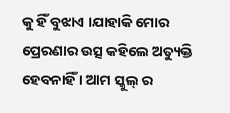କୁ ହିଁ ବୁଝାଏ ।ଯାହାକି ମୋର ପ୍ରେରଣାର ଉତ୍ସ କହିଲେ ଅତ୍ୟୁକ୍ତି ହେବନାହିଁ । ଆମ ସ୍କୁଲ୍ ର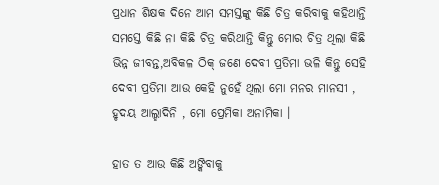ପ୍ରଧାନ ଶିକ୍ଷକ ଦିନେ ଆମ ସମସ୍ତଙ୍କୁ କିଛି ଚିତ୍ର କରିବାକୁ କହିଥାନ୍ତି ସମସ୍ତେ କିଛି ନା କିଛି ଚିତ୍ର କରିଥାନ୍ତି କିନ୍ତୁ ମୋର ଚିତ୍ର ଥିଲା କିଛି ଭିନ୍ନ ଜୀବନ୍ତ,ଅବିକଳ ଠିକ୍ ଜଣେ ଦେବୀ ପ୍ରତିମା ଭଳି କିନ୍ତୁ ସେହି ଦେବୀ ପ୍ରତିମା ଆଉ କେହି ନୁହେଁ ଥିଲା ମୋ ମନର ମାନସୀ , ହୃଦୟ ଆଲ୍ହାଦିନି , ମୋ ପ୍ରେମିକା ଅନାମିକା ।

ହାତ ତ ଆଉ କିଛି ଅଙ୍କିବାକୁ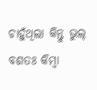ଚାହୁଁଥିଲା କିନ୍ତୁ ଭୁଲ୍ ବଶତଃ କିମ୍ବା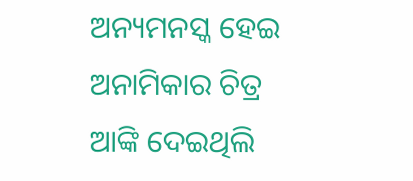ଅନ୍ୟମନସ୍କ ହେଇ ଅନାମିକାର ଚିତ୍ର ଆଙ୍କି ଦେଇଥିଲି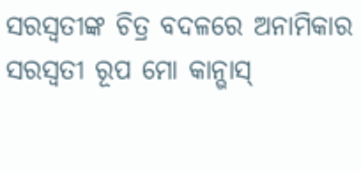ସରସ୍ୱତୀଙ୍କ ଚିତ୍ର ବଦଳରେ ଅନାମିକାର ସରସ୍ୱତୀ ରୂପ ମୋ କାନ୍ଭାସ୍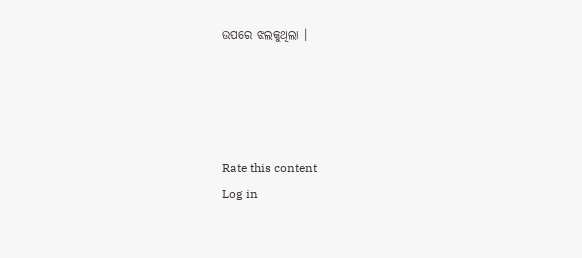ଉପରେ ଝଲକୁଥିଲା ।




Rate this content
Log in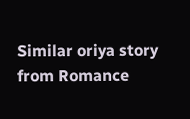Similar oriya story from Romance